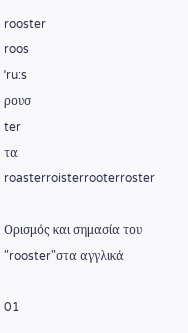rooster
roos
ˈru:s
ρουσ
ter
τα
roasterroisterrooterroster

Ορισμός και σημασία του "rooster"στα αγγλικά

01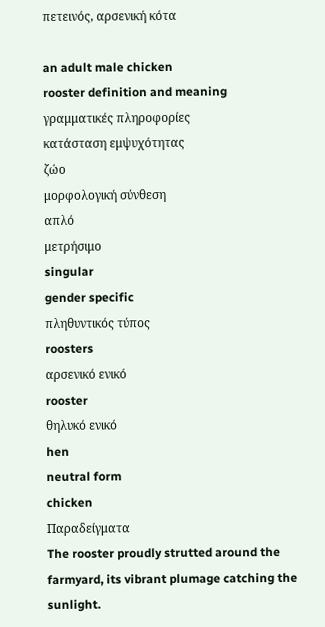πετεινός, αρσενική κότα

an adult male chicken
rooster definition and meaning
γραμματικές πληροφορίες
κατάσταση εμψυχότητας
ζώο
μορφολογική σύνθεση
απλό
μετρήσιμο
singular
gender specific
πληθυντικός τύπος
roosters
αρσενικό ενικό
rooster
θηλυκό ενικό
hen
neutral form
chicken
Παραδείγματα
The rooster proudly strutted around the farmyard, its vibrant plumage catching the sunlight.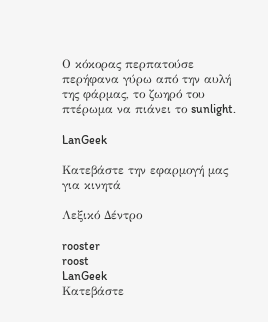Ο κόκορας περπατούσε περήφανα γύρω από την αυλή της φάρμας, το ζωηρό του πτέρωμα να πιάνει το sunlight.

LanGeek

Κατεβάστε την εφαρμογή μας για κινητά

Λεξικό Δέντρο

rooster
roost
LanGeek
Κατεβάστε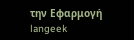την Εφαρμογή
langeek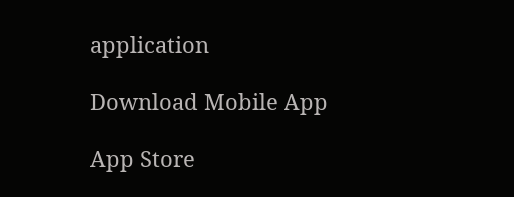application

Download Mobile App

App Store